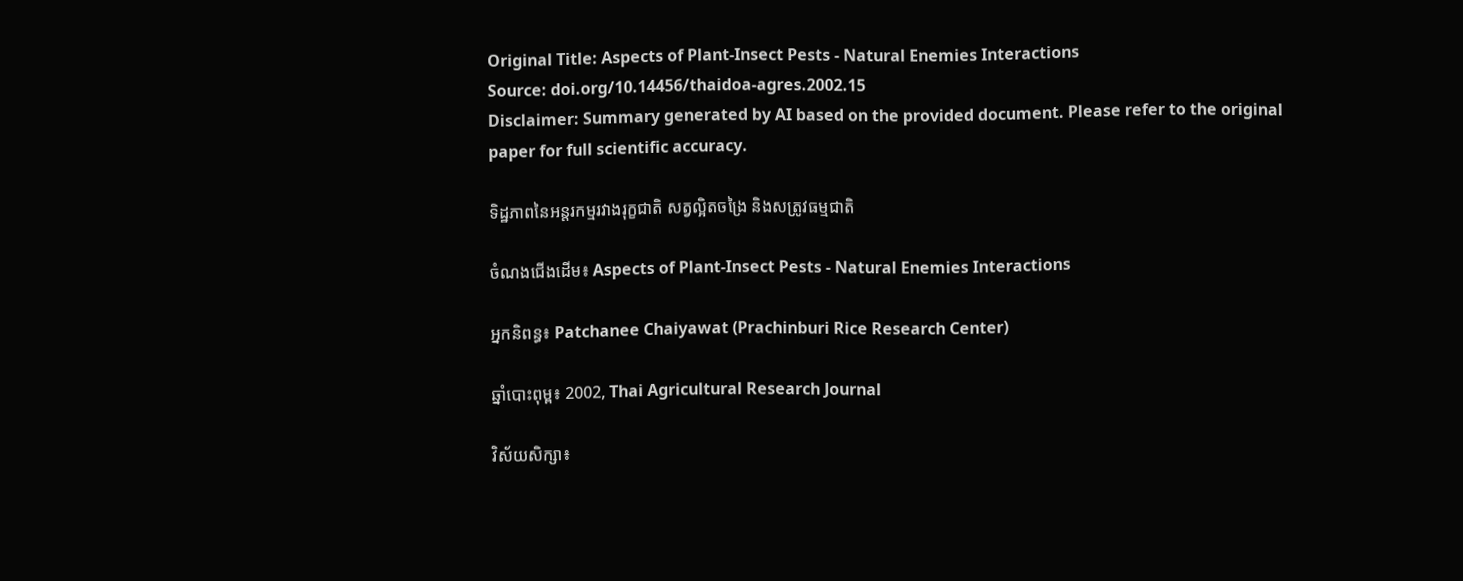Original Title: Aspects of Plant-Insect Pests - Natural Enemies Interactions
Source: doi.org/10.14456/thaidoa-agres.2002.15
Disclaimer: Summary generated by AI based on the provided document. Please refer to the original paper for full scientific accuracy.

ទិដ្ឋភាពនៃអន្តរកម្មរវាងរុក្ខជាតិ សត្វល្អិតចង្រៃ និងសត្រូវធម្មជាតិ

ចំណងជើងដើម៖ Aspects of Plant-Insect Pests - Natural Enemies Interactions

អ្នកនិពន្ធ៖ Patchanee Chaiyawat (Prachinburi Rice Research Center)

ឆ្នាំបោះពុម្ព៖ 2002, Thai Agricultural Research Journal

វិស័យសិក្សា៖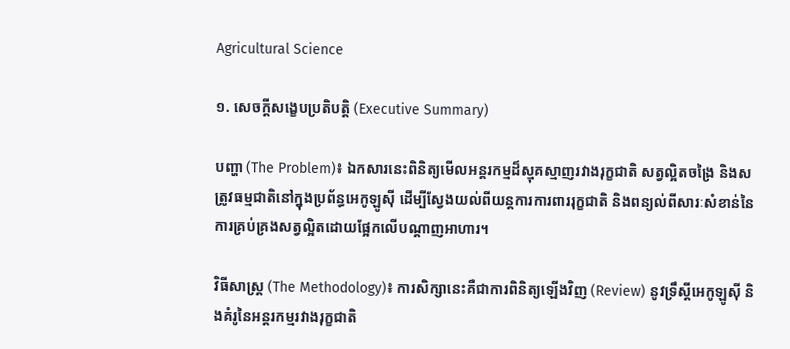Agricultural Science

១. សេចក្តីសង្ខេបប្រតិបត្តិ (Executive Summary)

បញ្ហា (The Problem)៖ ឯកសារនេះពិនិត្យមើលអន្តរកម្មដ៏ស្មុគស្មាញរវាងរុក្ខជាតិ សត្វល្អិតចង្រៃ និងសត្រូវធម្មជាតិនៅក្នុងប្រព័ន្ធអេកូឡូស៊ី ដើម្បីស្វែងយល់ពីយន្តការការពាររុក្ខជាតិ និងពន្យល់ពីសារៈសំខាន់នៃការគ្រប់គ្រងសត្វល្អិតដោយផ្អែកលើបណ្តាញអាហារ។

វិធីសាស្ត្រ (The Methodology)៖ ការសិក្សានេះគឺជាការពិនិត្យឡើងវិញ (Review) នូវទ្រឹស្តីអេកូឡូស៊ី និងគំរូនៃអន្តរកម្មរវាងរុក្ខជាតិ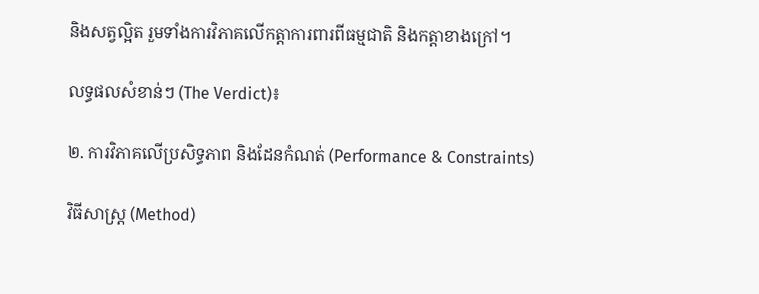និងសត្វល្អិត រួមទាំងការវិភាគលើកត្តាការពារពីធម្មជាតិ និងកត្តាខាងក្រៅ។

លទ្ធផលសំខាន់ៗ (The Verdict)៖

២. ការវិភាគលើប្រសិទ្ធភាព និងដែនកំណត់ (Performance & Constraints)

វិធីសាស្ត្រ (Method)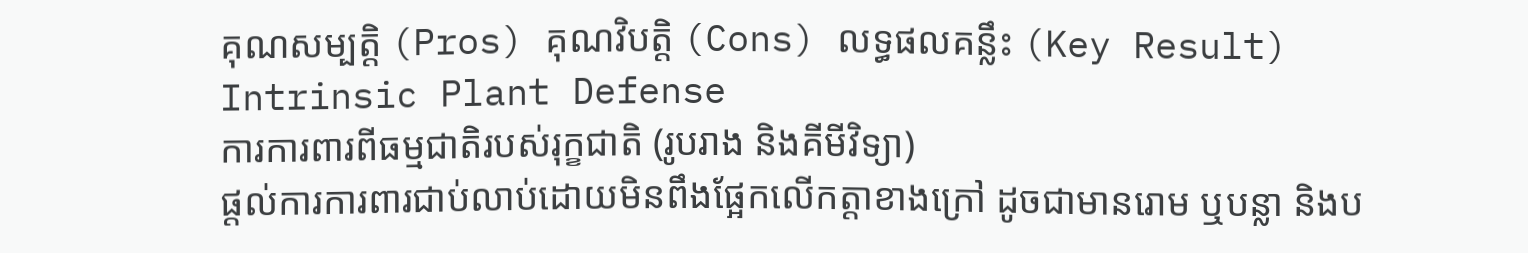គុណសម្បត្តិ (Pros) គុណវិបត្តិ (Cons) លទ្ធផលគន្លឹះ (Key Result)
Intrinsic Plant Defense
ការការពារពីធម្មជាតិរបស់រុក្ខជាតិ (រូបរាង និងគីមីវិទ្យា)
ផ្តល់ការការពារជាប់លាប់ដោយមិនពឹងផ្អែកលើកត្តាខាងក្រៅ ដូចជាមានរោម ឬបន្លា និងប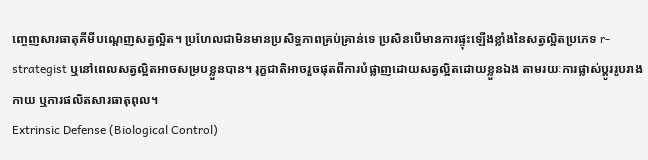ញ្ចេញសារធាតុគីមីបណ្តេញសត្វល្អិត។ ប្រហែលជាមិនមានប្រសិទ្ធភាពគ្រប់គ្រាន់ទេ ប្រសិនបើមានការផ្ទុះឡើងខ្លាំងនៃសត្វល្អិតប្រភេទ r-strategist ឬនៅពេលសត្វល្អិតអាចសម្របខ្លួនបាន។ រុក្ខជាតិអាចរួចផុតពីការបំផ្លាញដោយសត្វល្អិតដោយខ្លួនឯង តាមរយៈការផ្លាស់ប្តូររូបរាងកាយ ឬការផលិតសារធាតុពុល។
Extrinsic Defense (Biological Control)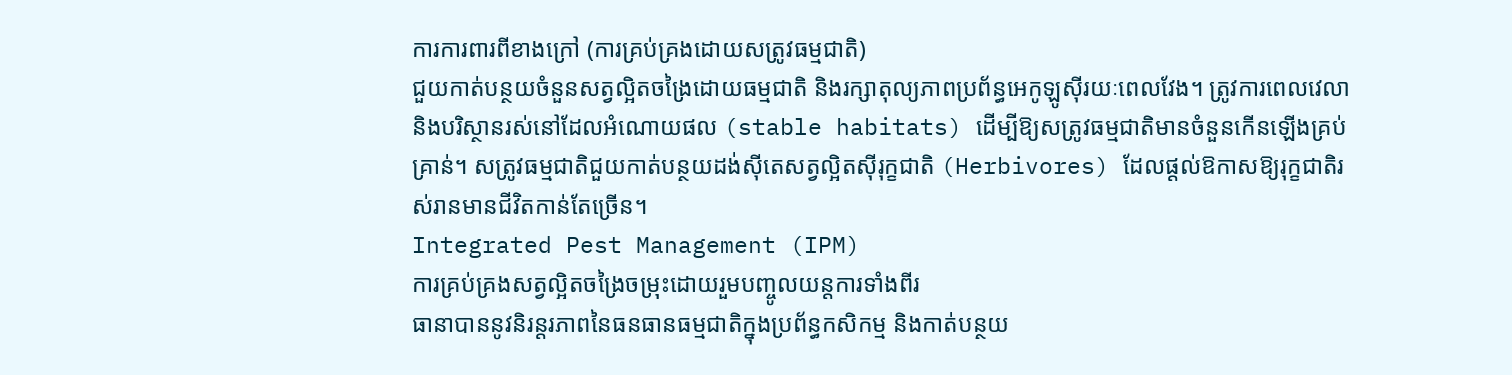ការការពារពីខាងក្រៅ (ការគ្រប់គ្រងដោយសត្រូវធម្មជាតិ)
ជួយកាត់បន្ថយចំនួនសត្វល្អិតចង្រៃដោយធម្មជាតិ និងរក្សាតុល្យភាពប្រព័ន្ធអេកូឡូស៊ីរយៈពេលវែង។ ត្រូវការពេលវេលា និងបរិស្ថានរស់នៅដែលអំណោយផល (stable habitats) ដើម្បីឱ្យសត្រូវធម្មជាតិមានចំនួនកើនឡើងគ្រប់គ្រាន់។ សត្រូវធម្មជាតិជួយកាត់បន្ថយដង់ស៊ីតេសត្វល្អិតស៊ីរុក្ខជាតិ (Herbivores) ដែលផ្តល់ឱកាសឱ្យរុក្ខជាតិរស់រានមានជីវិតកាន់តែច្រើន។
Integrated Pest Management (IPM)
ការគ្រប់គ្រងសត្វល្អិតចង្រៃចម្រុះដោយរួមបញ្ចូលយន្តការទាំងពីរ
ធានាបាននូវនិរន្តរភាពនៃធនធានធម្មជាតិក្នុងប្រព័ន្ធកសិកម្ម និងកាត់បន្ថយ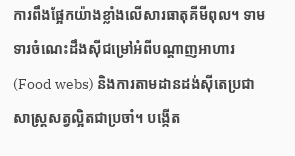ការពឹងផ្អែកយ៉ាងខ្លាំងលើសារធាតុគីមីពុល។ ទាមទារចំណេះដឹងស៊ីជម្រៅអំពីបណ្តាញអាហារ (Food webs) និងការតាមដានដង់ស៊ីតេប្រជាសាស្ត្រសត្វល្អិតជាប្រចាំ។ បង្កើត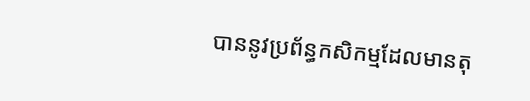បាននូវប្រព័ន្ធកសិកម្មដែលមានតុ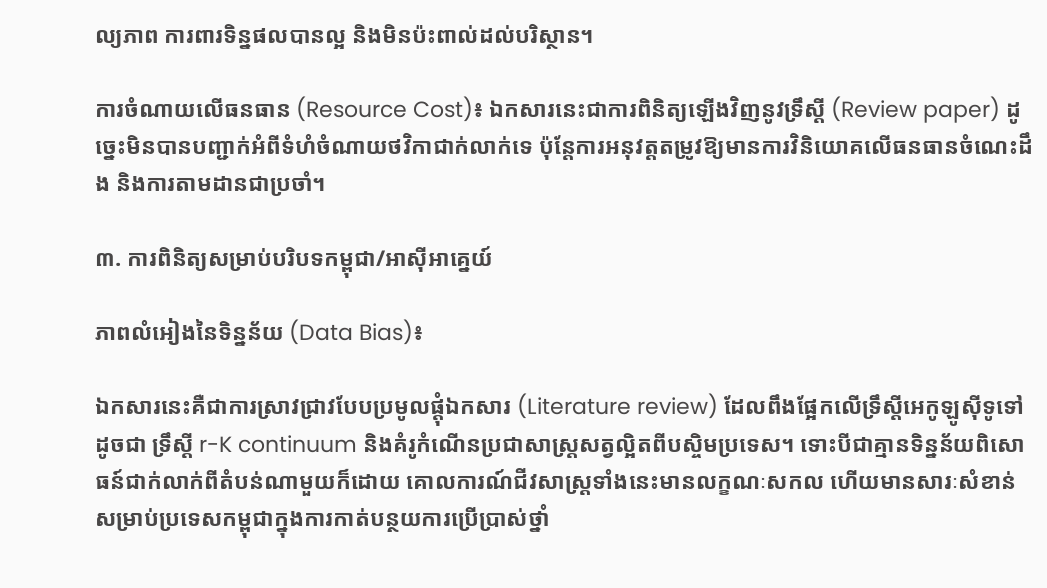ល្យភាព ការពារទិន្នផលបានល្អ និងមិនប៉ះពាល់ដល់បរិស្ថាន។

ការចំណាយលើធនធាន (Resource Cost)៖ ឯកសារនេះជាការពិនិត្យឡើងវិញនូវទ្រឹស្តី (Review paper) ដូច្នេះមិនបានបញ្ជាក់អំពីទំហំចំណាយថវិកាជាក់លាក់ទេ ប៉ុន្តែការអនុវត្តតម្រូវឱ្យមានការវិនិយោគលើធនធានចំណេះដឹង និងការតាមដានជាប្រចាំ។

៣. ការពិនិត្យសម្រាប់បរិបទកម្ពុជា/អាស៊ីអាគ្នេយ៍

ភាពលំអៀងនៃទិន្នន័យ (Data Bias)៖

ឯកសារនេះគឺជាការស្រាវជ្រាវបែបប្រមូលផ្ដុំឯកសារ (Literature review) ដែលពឹងផ្អែកលើទ្រឹស្តីអេកូឡូស៊ីទូទៅដូចជា ទ្រឹស្តី r-K continuum និងគំរូកំណើនប្រជាសាស្ត្រសត្វល្អិតពីបស្ចិមប្រទេស។ ទោះបីជាគ្មានទិន្នន័យពិសោធន៍ជាក់លាក់ពីតំបន់ណាមួយក៏ដោយ គោលការណ៍ជីវសាស្ត្រទាំងនេះមានលក្ខណៈសកល ហើយមានសារៈសំខាន់សម្រាប់ប្រទេសកម្ពុជាក្នុងការកាត់បន្ថយការប្រើប្រាស់ថ្នាំ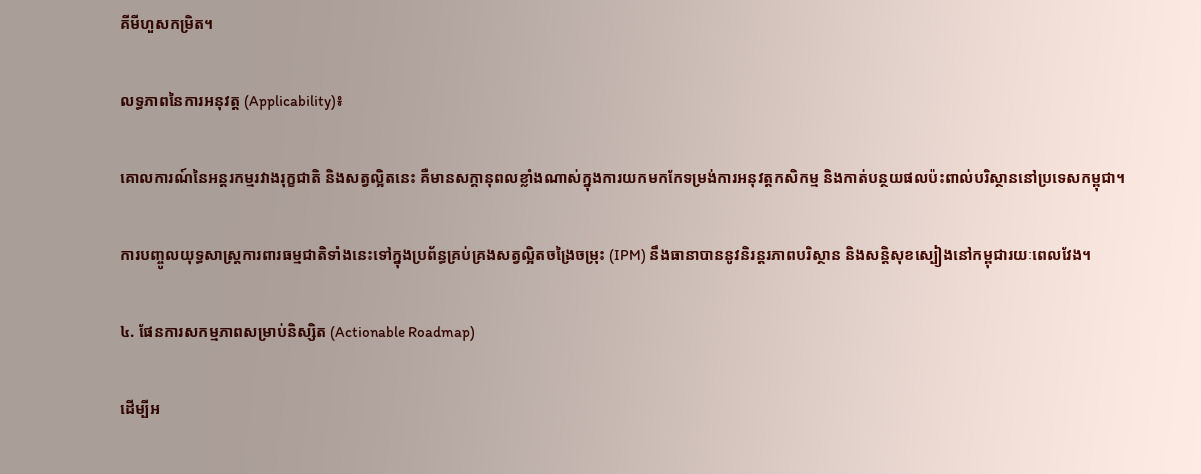គីមីហួសកម្រិត។

លទ្ធភាពនៃការអនុវត្ត (Applicability)៖

គោលការណ៍នៃអន្តរកម្មរវាងរុក្ខជាតិ និងសត្វល្អិតនេះ គឺមានសក្តានុពលខ្លាំងណាស់ក្នុងការយកមកកែទម្រង់ការអនុវត្តកសិកម្ម និងកាត់បន្ថយផលប៉ះពាល់បរិស្ថាននៅប្រទេសកម្ពុជា។

ការបញ្ចូលយុទ្ធសាស្ត្រការពារធម្មជាតិទាំងនេះទៅក្នុងប្រព័ន្ធគ្រប់គ្រងសត្វល្អិតចង្រៃចម្រុះ (IPM) នឹងធានាបាននូវនិរន្តរភាពបរិស្ថាន និងសន្តិសុខស្បៀងនៅកម្ពុជារយៈពេលវែង។

៤. ផែនការសកម្មភាពសម្រាប់និស្សិត (Actionable Roadmap)

ដើម្បីអ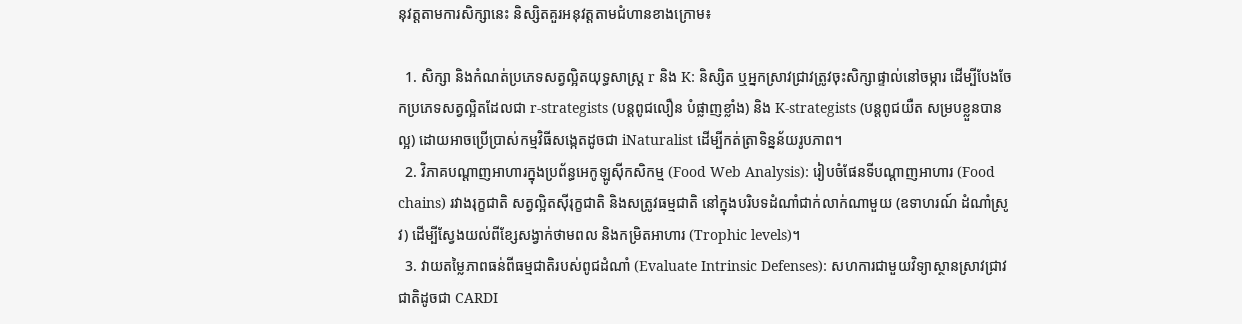នុវត្តតាមការសិក្សានេះ និស្សិតគួរអនុវត្តតាមជំហានខាងក្រោម៖

  1. សិក្សា និងកំណត់ប្រភេទសត្វល្អិតយុទ្ធសាស្ត្រ r និង K: និស្សិត ឬអ្នកស្រាវជ្រាវត្រូវចុះសិក្សាផ្ទាល់នៅចម្ការ ដើម្បីបែងចែកប្រភេទសត្វល្អិតដែលជា r-strategists (បន្តពូជលឿន បំផ្លាញខ្លាំង) និង K-strategists (បន្តពូជយឺត សម្របខ្លួនបានល្អ) ដោយអាចប្រើប្រាស់កម្មវិធីសង្កេតដូចជា iNaturalist ដើម្បីកត់ត្រាទិន្នន័យរូបភាព។
  2. វិភាគបណ្តាញអាហារក្នុងប្រព័ន្ធអេកូឡូស៊ីកសិកម្ម (Food Web Analysis): រៀបចំផែនទីបណ្តាញអាហារ (Food chains) រវាងរុក្ខជាតិ សត្វល្អិតស៊ីរុក្ខជាតិ និងសត្រូវធម្មជាតិ នៅក្នុងបរិបទដំណាំជាក់លាក់ណាមួយ (ឧទាហរណ៍ ដំណាំស្រូវ) ដើម្បីស្វែងយល់ពីខ្សែសង្វាក់ថាមពល និងកម្រិតអាហារ (Trophic levels)។
  3. វាយតម្លៃភាពធន់ពីធម្មជាតិរបស់ពូជដំណាំ (Evaluate Intrinsic Defenses): សហការជាមួយវិទ្យាស្ថានស្រាវជ្រាវជាតិដូចជា CARDI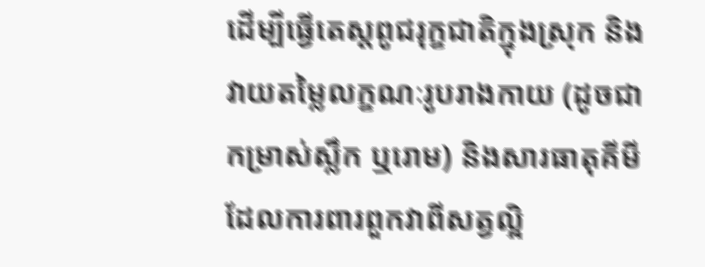ដើម្បីធ្វើតេស្តពូជរុក្ខជាតិក្នុងស្រុក និងវាយតម្លៃលក្ខណៈរូបរាងកាយ (ដូចជាកម្រាស់ស្លឹក ឬរោម) និងសារធាតុគីមីដែលការពារពួកវាពីសត្វល្អិ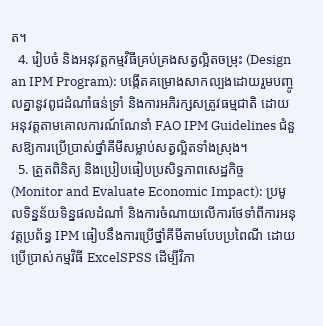ត។
  4. រៀបចំ និងអនុវត្តកម្មវិធីគ្រប់គ្រងសត្វល្អិតចម្រុះ (Design an IPM Program): បង្កើតគម្រោងសាកល្បងដោយរួមបញ្ចូលគ្នានូវពូជដំណាំធន់ទ្រាំ និងការអភិរក្សសត្រូវធម្មជាតិ ដោយអនុវត្តតាមគោលការណ៍ណែនាំ FAO IPM Guidelines ជំនួសឱ្យការប្រើប្រាស់ថ្នាំគីមីសម្លាប់សត្វល្អិតទាំងស្រុង។
  5. ត្រួតពិនិត្យ និងប្រៀបធៀបប្រសិទ្ធភាពសេដ្ឋកិច្ច (Monitor and Evaluate Economic Impact): ប្រមូលទិន្នន័យទិន្នផលដំណាំ និងការចំណាយលើការថែទាំពីការអនុវត្តប្រព័ន្ធ IPM ធៀបនឹងការប្រើថ្នាំគីមីតាមបែបប្រពៃណី ដោយប្រើប្រាស់កម្មវិធី ExcelSPSS ដើម្បីវិភា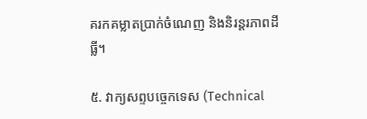គរកគម្លាតប្រាក់ចំណេញ និងនិរន្តរភាពដីធ្លី។

៥. វាក្យសព្ទបច្ចេកទេស (Technical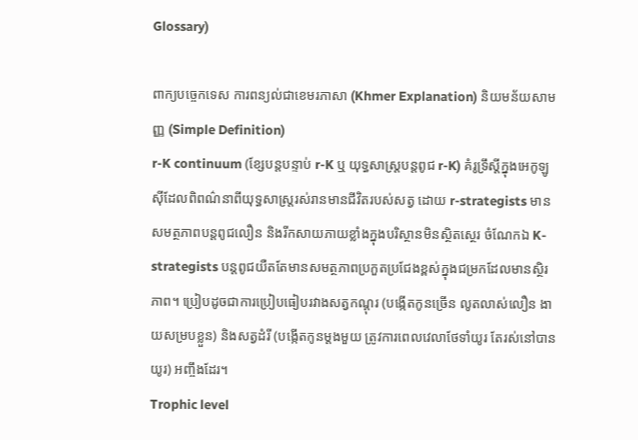Glossary)

ពាក្យបច្ចេកទេស ការពន្យល់ជាខេមរភាសា (Khmer Explanation) និយមន័យសាមញ្ញ (Simple Definition)
r-K continuum (ខ្សែបន្តបន្ទាប់ r-K ឬ យុទ្ធសាស្ត្របន្តពូជ r-K) គំរូទ្រឹស្តីក្នុងអេកូឡូស៊ីដែលពិពណ៌នាពីយុទ្ធសាស្ត្ររស់រានមានជីវិតរបស់សត្វ ដោយ r-strategists មានសមត្ថភាពបន្តពូជលឿន និងរីកសាយភាយខ្លាំងក្នុងបរិស្ថានមិនស្ថិតស្ថេរ ចំណែកឯ K-strategists បន្តពូជយឺតតែមានសមត្ថភាពប្រកួតប្រជែងខ្ពស់ក្នុងជម្រកដែលមានស្ថិរភាព។ ប្រៀបដូចជាការប្រៀបធៀបរវាងសត្វកណ្តុរ (បង្កើតកូនច្រើន លូតលាស់លឿន ងាយសម្របខ្លួន) និងសត្វដំរី (បង្កើតកូនម្តងមួយ ត្រូវការពេលវេលាថែទាំយូរ តែរស់នៅបានយូរ) អញ្ចឹងដែរ។
Trophic level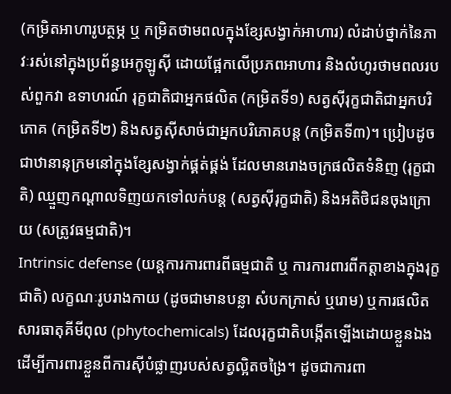(កម្រិតអាហារូបត្ថម្ភ ឬ កម្រិតថាមពលក្នុងខ្សែសង្វាក់អាហារ) លំដាប់ថ្នាក់នៃភាវៈរស់នៅក្នុងប្រព័ន្ធអេកូឡូស៊ី ដោយផ្អែកលើប្រភពអាហារ និងលំហូរថាមពលរបស់ពួកវា ឧទាហរណ៍ រុក្ខជាតិជាអ្នកផលិត (កម្រិតទី១) សត្វស៊ីរុក្ខជាតិជាអ្នកបរិភោគ (កម្រិតទី២) និងសត្វស៊ីសាច់ជាអ្នកបរិភោគបន្ត (កម្រិតទី៣)។ ប្រៀបដូចជាឋានានុក្រមនៅក្នុងខ្សែសង្វាក់ផ្គត់ផ្គង់ ដែលមានរោងចក្រផលិតទំនិញ (រុក្ខជាតិ) ឈ្មួញកណ្តាលទិញយកទៅលក់បន្ត (សត្វស៊ីរុក្ខជាតិ) និងអតិថិជនចុងក្រោយ (សត្រូវធម្មជាតិ)។
Intrinsic defense (យន្តការការពារពីធម្មជាតិ ឬ ការការពារពីកត្តាខាងក្នុងរុក្ខជាតិ) លក្ខណៈរូបរាងកាយ (ដូចជាមានបន្លា សំបកក្រាស់ ឬរោម) ឬការផលិតសារធាតុគីមីពុល (phytochemicals) ដែលរុក្ខជាតិបង្កើតឡើងដោយខ្លួនឯង ដើម្បីការពារខ្លួនពីការស៊ីបំផ្លាញរបស់សត្វល្អិតចង្រៃ។ ដូចជាការពា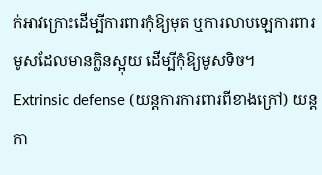ក់អាវក្រោះដើម្បីការពារកុំឱ្យមុត ឬការលាបឡេការពារមូសដែលមានក្លិនស្អុយ ដើម្បីកុំឱ្យមូសទិច។
Extrinsic defense (យន្តការការពារពីខាងក្រៅ) យន្តកា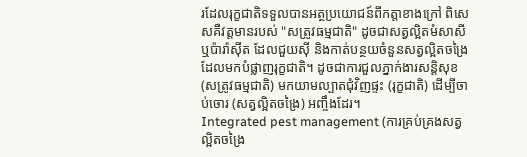រដែលរុក្ខជាតិទទួលបានអត្ថប្រយោជន៍ពីកត្តាខាងក្រៅ ពិសេសគឺវត្តមានរបស់ "សត្រូវធម្មជាតិ" ដូចជាសត្វល្អិតមំសាសី ឬប៉ារ៉ាស៊ីត ដែលជួយស៊ី និងកាត់បន្ថយចំនួនសត្វល្អិតចង្រៃដែលមកបំផ្លាញរុក្ខជាតិ។ ដូចជាការជួលភ្នាក់ងារសន្តិសុខ (សត្រូវធម្មជាតិ) មកយាមល្បាតជុំវិញផ្ទះ (រុក្ខជាតិ) ដើម្បីចាប់ចោរ (សត្វល្អិតចង្រៃ) អញ្ចឹងដែរ។
Integrated pest management (ការគ្រប់គ្រងសត្វល្អិតចង្រៃ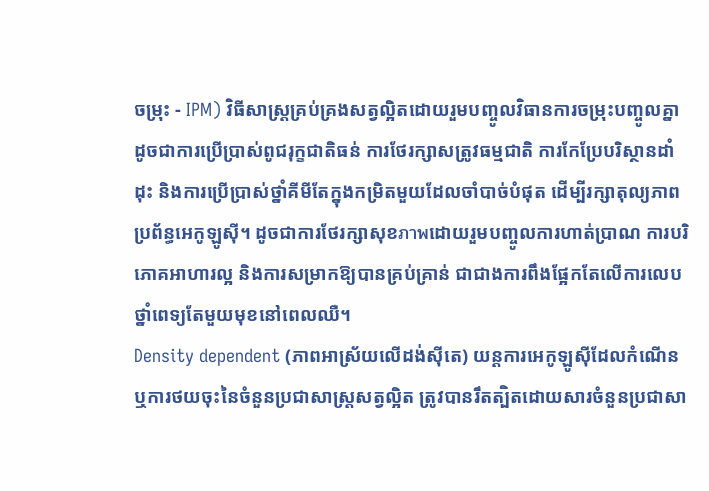ចម្រុះ - IPM) វិធីសាស្ត្រគ្រប់គ្រងសត្វល្អិតដោយរួមបញ្ចូលវិធានការចម្រុះបញ្ចូលគ្នា ដូចជាការប្រើប្រាស់ពូជរុក្ខជាតិធន់ ការថែរក្សាសត្រូវធម្មជាតិ ការកែប្រែបរិស្ថានដាំដុះ និងការប្រើប្រាស់ថ្នាំគីមីតែក្នុងកម្រិតមួយដែលចាំបាច់បំផុត ដើម្បីរក្សាតុល្យភាពប្រព័ន្ធអេកូឡូស៊ី។ ដូចជាការថែរក្សាសុខภาพដោយរួមបញ្ចូលការហាត់ប្រាណ ការបរិភោគអាហារល្អ និងការសម្រាកឱ្យបានគ្រប់គ្រាន់ ជាជាងការពឹងផ្អែកតែលើការលេបថ្នាំពេទ្យតែមួយមុខនៅពេលឈឺ។
Density dependent (ភាពអាស្រ័យលើដង់ស៊ីតេ) យន្តការអេកូឡូស៊ីដែលកំណើន ឬការថយចុះនៃចំនួនប្រជាសាស្ត្រសត្វល្អិត ត្រូវបានរឹតត្បិតដោយសារចំនួនប្រជាសា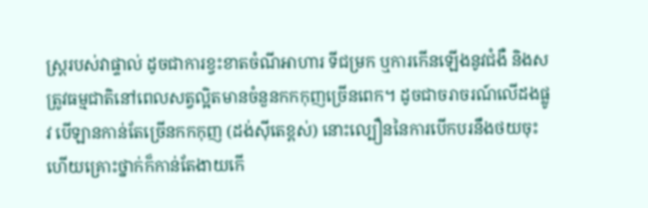ស្ត្ររបស់វាផ្ទាល់ ដូចជាការខ្វះខាតចំណីអាហារ ទីជម្រក ឬការកើនឡើងនូវជំងឺ និងសត្រូវធម្មជាតិនៅពេលសត្វល្អិតមានចំនួនកកកុញច្រើនពេក។ ដូចជាចរាចរណ៍លើដងផ្លូវ បើឡានកាន់តែច្រើនកកកុញ (ដង់ស៊ីតេខ្ពស់) នោះល្បឿននៃការបើកបរនឹងថយចុះ ហើយគ្រោះថ្នាក់ក៏កាន់តែងាយកើ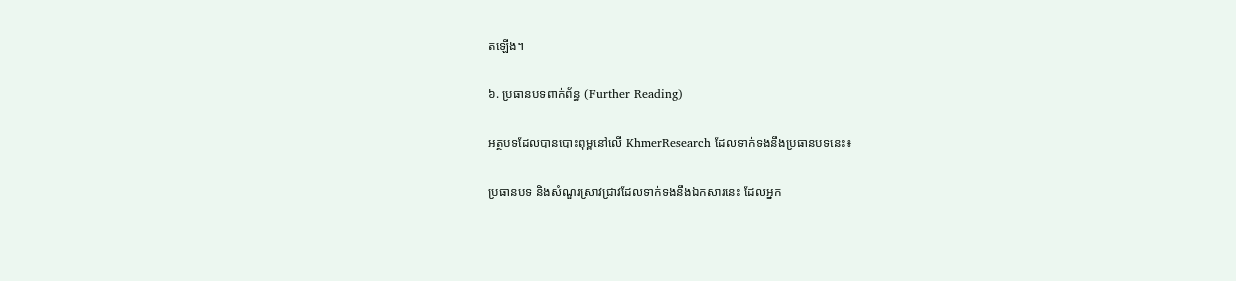តឡើង។

៦. ប្រធានបទពាក់ព័ន្ធ (Further Reading)

អត្ថបទដែលបានបោះពុម្ពនៅលើ KhmerResearch ដែលទាក់ទងនឹងប្រធានបទនេះ៖

ប្រធានបទ និងសំណួរស្រាវជ្រាវដែលទាក់ទងនឹងឯកសារនេះ ដែលអ្នក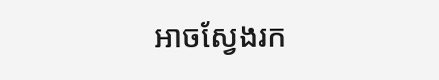អាចស្វែងរក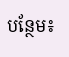បន្ថែម៖